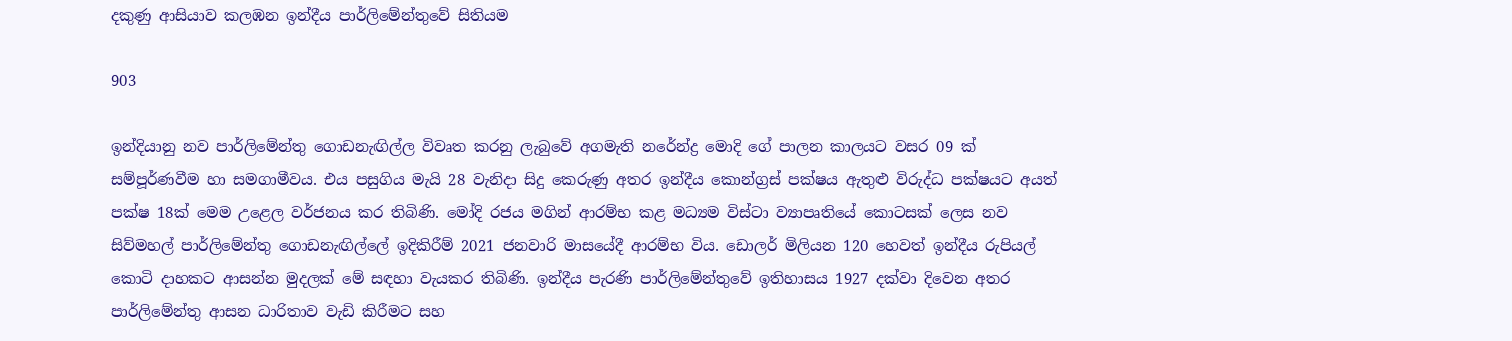දකුණු ආසියාව කලඹන ඉන්දීය පාර්ලිමේන්තුවේ සිතියම

903

ඉන්දියානු නව පාර්ලිමේන්තු ගොඩනැඟිල්ල විවෘත කරනු ලැබුවේ අගමැති නරේන්ද්‍ර මොදි ගේ පාලන කාලයට වසර 09 ක් සම්පූර්ණවීම හා සමගාමීවය. එය පසුගිය මැයි 28 වැනිදා සිදු කෙරුණු අතර ඉන්දීය කොන්ග්‍රස් පක්ෂය ඇතුළු විරුද්ධ පක්ෂයට අයත් පක්ෂ 18ක් මෙම උළෙල වර්ජනය කර තිබිණි. මෝදි රජය මගින් ආරම්භ කළ මධ්‍යම විස්ටා ව්‍යාපෘතියේ කොටසක් ලෙස නව සිව්මහල් පාර්ලිමේන්තු ගොඩනැඟිල්ලේ ඉදිකිරීම් 2021 ජනවාරි මාසයේදී ආරම්භ විය. ඩොලර් මිලියන 120 හෙවත් ඉන්දීය රුපියල් කොටි දාහකට ආසන්න මුදලක් මේ සඳහා වැයකර තිබිණි. ඉන්දීය පැරණි පාර්ලිමේන්තුවේ ඉතිහාසය 1927 දක්වා දිවෙන අතර පාර්ලිමේන්තු ආසන ධාරිතාව වැඩි කිරීමට සහ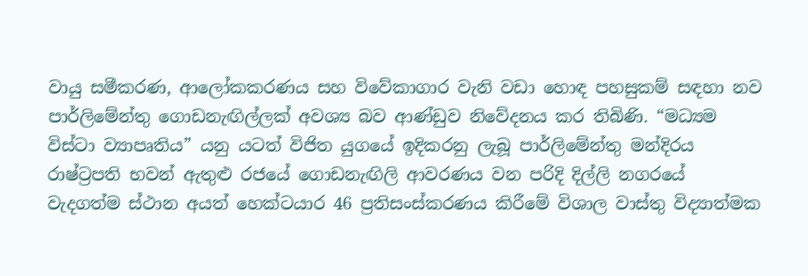වායු සමීකරණ, ආලෝකකරණය සහ විවේකාගාර වැනි වඩා හොඳ පහසුකම් සඳහා නව පාර්ලිමේන්තු ගොඩනැඟිල්ලක් අවශ්‍ය බව ආණ්ඩුව නිවේදනය කර තිබිණි. “මධ්‍යම විස්ටා ව්‍යාපෘතිය” යනු යටත් විජිත යුගයේ ඉදිකරනු ලැබූ පාර්ලිමේන්තු මන්දිරය රාෂ්ට්‍රපති භවන් ඇතුළු රජයේ ගොඩනැඟිලි ආවරණය වන පරිදි දිල්ලි නගරයේ වැදගත්ම ස්ථාන අයත් හෙක්ටයාර 46 ප්‍රතිසංස්කරණය කිරීමේ විශාල වාස්තු විද්‍යාත්මක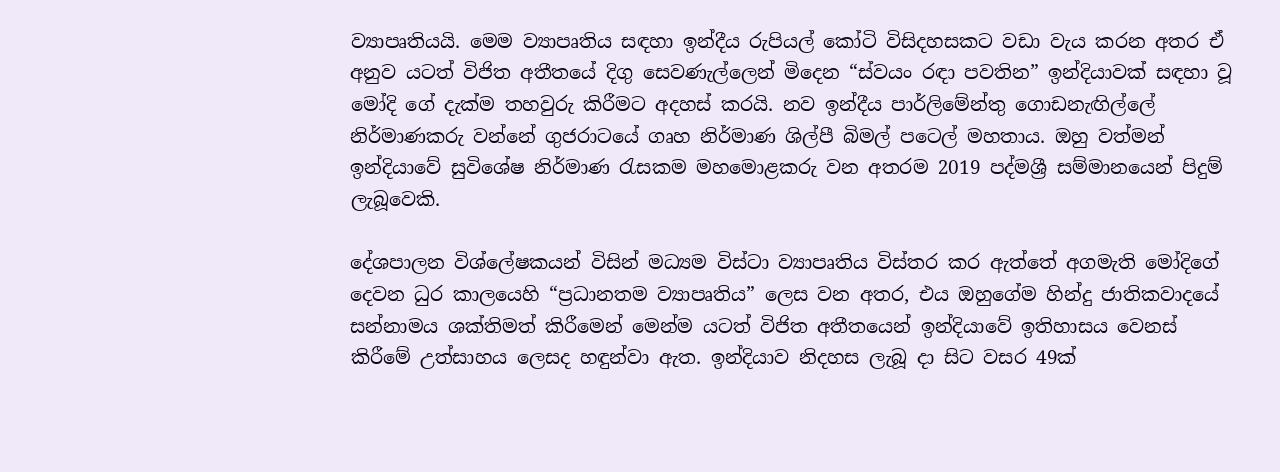ව්‍යාපෘතියයි. මෙම ව්‍යාපෘතිය සඳහා ඉන්දීය රුපියල් කෝටි විසිදහසකට වඩා වැය කරන අතර ඒ අනුව යටත් විජිත අතීතයේ දිගු සෙවණැල්ලෙන් මිදෙන “ස්වයං රඳා පවතින” ඉන්දියාවක් සඳහා වූ මෝදි ගේ දැක්ම තහවුරු කිරීමට අදහස් කරයි. නව ඉන්දීය පාර්ලිමේන්තු ගොඩනැඟිල්ලේ නිර්මාණකරු වන්නේ ගුජරාටයේ ගෘහ නිර්මාණ ශිල්පී බිමල් පටෙල් මහතාය. ඔහු වත්මන් ඉන්දියාවේ සුවිශේෂ නිර්මාණ රැසකම මහමොළකරු වන අතරම 2019 පද්මශ්‍රී සම්මානයෙන් පිදුම් ලැබූවෙකි.

දේශපාලන විශ්ලේෂකයන් විසින් මධ්‍යම විස්ටා ව්‍යාපෘතිය විස්තර කර ඇත්තේ අගමැති මෝදිගේ දෙවන ධුර කාලයෙහි “ප්‍රධානතම ව්‍යාපෘතිය” ලෙස වන අතර, එය ඔහුගේම හින්දු ජාතිකවාදයේ සන්නාමය ශක්තිමත් කිරීමෙන් මෙන්ම යටත් විජිත අතීතයෙන් ඉන්දියාවේ ඉතිහාසය වෙනස් කිරීමේ උත්සාහය ලෙසද හඳුන්වා ඇත. ඉන්දියාව නිදහස ලැබූ දා සිට වසර 49ක්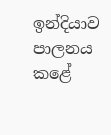ඉන්දියාව පාලනය කළේ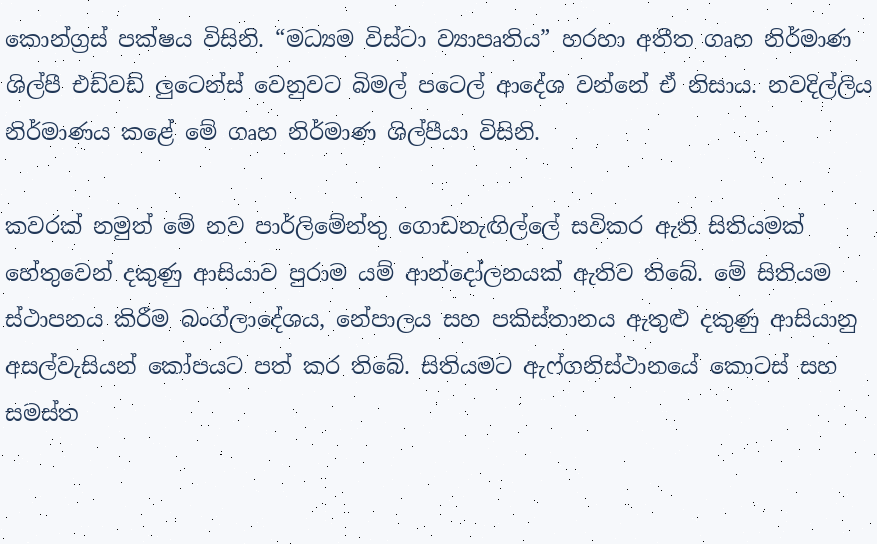කොන්ග්‍රස් පක්ෂය විසිනි. “මධ්‍යම විස්ටා ව්‍යාපෘතිය” හරහා අතීත ගෘහ නිර්මාණ ශිල්පී එඩ්වඩ් ලුටෙන්ස් වෙනුවට බිමල් පටෙල් ආදේශ වන්නේ ඒ නිසාය. නවදිල්ලිය නිර්මාණය කළේ මේ ගෘහ නිර්මාණ ශිල්පීයා විසිනි.

කවරක් නමුත් මේ නව පාර්ලිමේන්තු ගොඩනැඟිල්ලේ සවිකර ඇති සිතියමක් හේතුවෙන් දකුණු ආසියාව පුරාම යම් ආන්දෝලනයක් ඇතිව තිබේ. මේ සිතියම ස්ථාපනය කිරීම බංග්ලාදේශය, නේපාලය සහ පකිස්තානය ඇතුළු දකුණු ආසියානු අසල්වැසියන් කෝපයට පත් කර තිබේ. සිතියමට ඇෆ්ගනිස්ථානයේ කොටස් සහ සමස්ත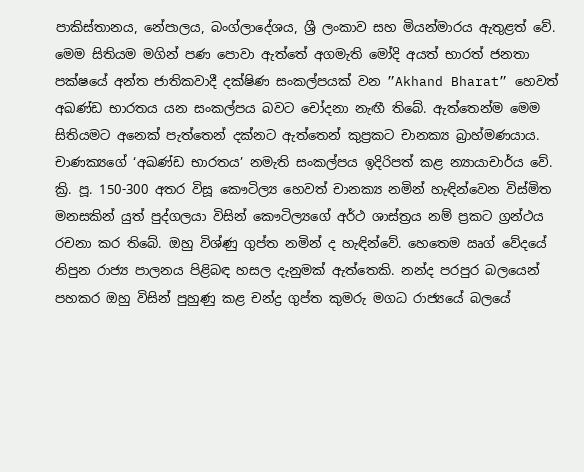පාකිස්තානය, නේපාලය, බංග්ලාදේශය, ශ්‍රී ලංකාව සහ මියන්මාරය ඇතුළත් වේ. මෙම සිතියම මගින් පණ පොවා ඇත්තේ අගමැති මෝදි අයත් භාරත් ජනතා පක්ෂයේ අන්ත ජාතිකවාදී දක්ෂිණ සංකල්පයක් වන ”Akhand Bharat” හෙවත් අඛණ්ඩ භාරතය යන සංකල්පය බවට චෝදනා නැඟී තිබේ. ඇත්තෙන්ම මෙම සිතියමට අනෙක් පැත්තෙන් දක්නට ඇත්තෙන් කුප්‍රකට චානක්‍ය බ්‍රාහ්මණයාය. චාණක්‍යගේ ‘අඛණ්ඩ භාරතය’ නමැති සංකල්පය ඉදිරිපත් කළ න්‍යායාචාර්ය වේ. ක්‍රි. පූ. 150-300 අතර විසූ කෞටිල්‍ය හෙවත් චානක්‍ය නමින් හැඳින්වෙන විස්මිත මනසකින් යුත් පුද්ගලයා විසින් කෞටිල්‍යගේ අර්ථ ශාස්ත්‍රය නම් ප්‍රකට ග්‍රන්ථය රචනා කර තිබේ. ඔහු විශ්ණු ගුප්ත නමින් ද හැඳින්වේ. හෙතෙම ඍග් වේදයේ නිපුන රාජ්‍ය පාලනය පිළිබඳ හසල දැනුමක් ඇත්තෙකි. නන්ද පරපුර බලයෙන් පහකර ඔහු විසින් පුහුණු කළ චන්ද්‍ර ගුප්ත කුමරු මගධ රාජ්‍යයේ බලයේ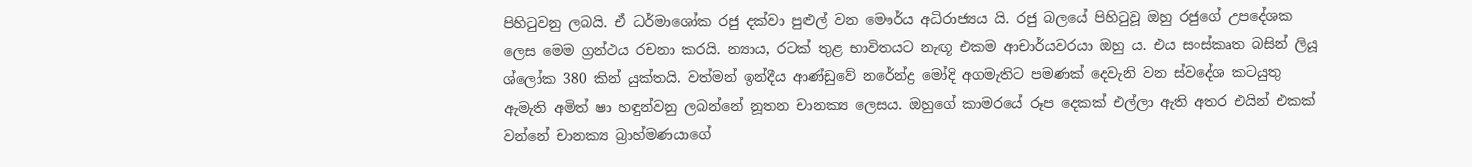පිහිටුවනු ලබයි. ඒ ධර්මාශෝක රජු දක්වා පුළුල් වන මෞර්ය අධිරාජ්‍යය යි. රජු බලයේ පිහිටුවූ ඔහු රජුගේ උපදේශක ලෙස මෙම ග්‍රන්ථය රචනා කරයි. න්‍යාය, රටක් තුළ භාවිතයට නැඟූ එකම ආචාර්යවරයා ඔහු ය. එය සංස්කෘත බසින් ලියූ ශ්ලෝක 380 කින් යුක්තයි. වත්මන් ඉන්දීය ආණ්ඩුවේ නරේන්ද්‍ර මෝදි අගමැතිට පමණක් දෙවැනි වන ස්වදේශ කටයුතු ඇමැති අමිත් ෂා හඳුන්වනු ලබන්නේ නූතන චානක්‍ය ලෙසය. ඔහුගේ කාමරයේ රූප දෙකක් එල්ලා ඇති අතර එයින් එකක් වන්නේ චානක්‍ය බ්‍රාහ්මණයාගේ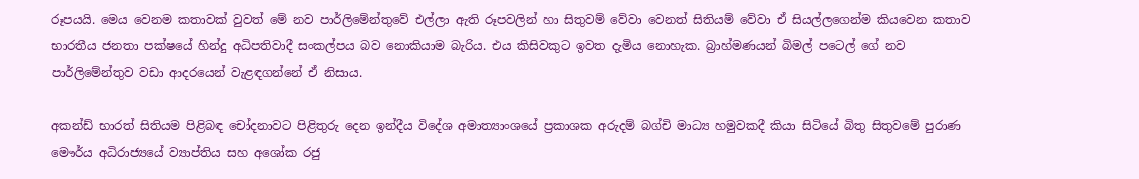රූපයයි. මෙය වෙනම කතාවක් වුවත් මේ නව පාර්ලිමේන්තුවේ එල්ලා ඇති රූපවලින් හා සිතුවම් වේවා වෙනත් සිතියම් වේවා ඒ සියල්ලගෙන්ම කියවෙන කතාව භාරතීය ජනතා පක්ෂයේ හින්දු අධිපතිවාදී සංකල්පය බව නොකියාම බැරිය. එය කිසිවකුට ඉවත දැමිය නොහැක. බ්‍රාහ්මණයන් බිමල් පටෙල් ගේ නව පාර්ලිමේන්තුව වඩා ආදරයෙන් වැළඳගන්නේ ඒ නිසාය.

අකන්ඩ් භාරත් සිතියම පිළිබඳ චෝදනාවට පිළිතුරු දෙන ඉන්දීය විදේශ අමාත්‍යාංශයේ ප්‍රකාශක අරුදම් බග්චි මාධ්‍ය හමුවකදී කියා සිටියේ බිතු සිතුවමේ පුරාණ මෞර්ය අධිරාජ්‍යයේ ව්‍යාප්තිය සහ අශෝක රජු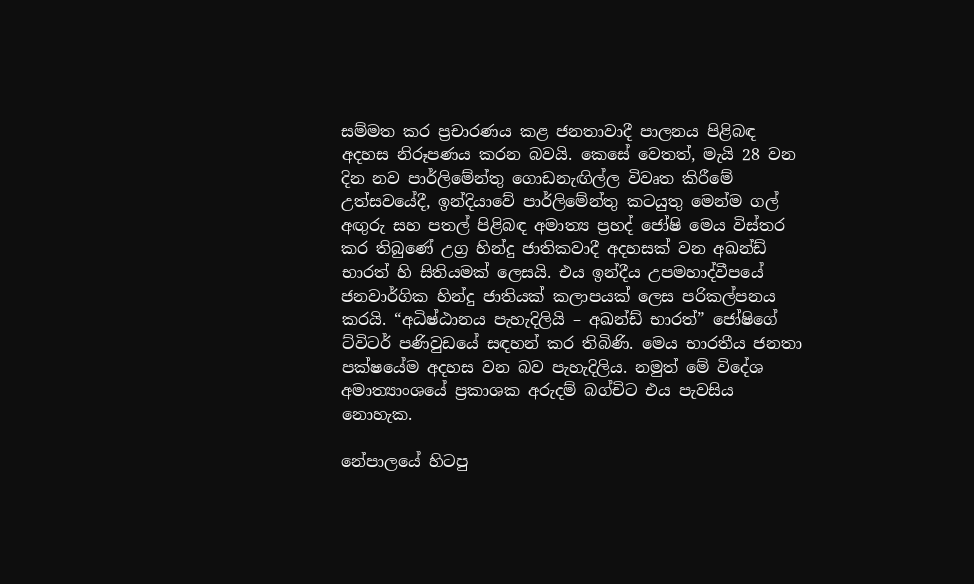සම්මත කර ප්‍රචාරණය කළ ජනතාවාදී පාලනය පිළිබඳ අදහස නිරූපණය කරන බවයි. කෙසේ වෙතත්, මැයි 28 වන දින නව පාර්ලිමේන්තු ගොඩනැඟිල්ල විවෘත කිරීමේ උත්සවයේදී, ඉන්දියාවේ පාර්ලිමේන්තු කටයුතු මෙන්ම ගල් අඟුරු සහ පතල් පිළිබඳ අමාත්‍ය ප්‍රහද් ජෝෂි මෙය විස්තර කර තිබුණේ උග්‍ර හින්දු ජාතිකවාදී අදහසක් වන අඛන්ඩ් භාරත් හි සිතියමක් ලෙසයි. එය ඉන්දීය උපමහාද්වීපයේ ජනවාර්ගික හින්දු ජාතියක් කලාපයක් ලෙස පරිකල්පනය කරයි. “අධිෂ්ඨානය පැහැදිලියි – අඛන්ඩ් භාරත්” ජෝෂිගේ ට්විටර් පණිවුඩයේ සඳහන් කර තිබිණි. මෙය භාරතීය ජනතා පක්ෂයේම අදහස වන බව පැහැදිලිය. නමුත් මේ විදේශ අමාත්‍යාංශයේ ප්‍රකාශක අරුදම් බග්චිට එය පැවසිය නොහැක.

නේපාලයේ හිටපු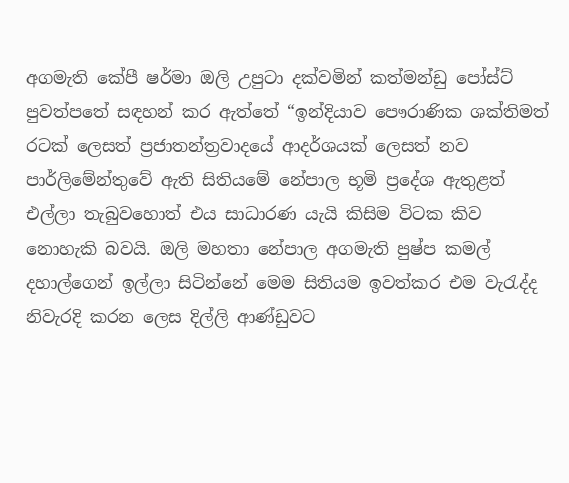අගමැති කේපී ෂර්මා ඔලි උපුටා දක්වමින් කත්මන්ඩු පෝස්ට් පුවත්පතේ සඳහන් කර ඇත්තේ “ඉන්දියාව පෞරාණික ශක්තිමත් රටක් ලෙසත් ප්‍රජාතන්ත්‍රවාදයේ ආදර්ශයක් ලෙසත් නව පාර්ලිමේන්තුවේ ඇති සිතියමේ නේපාල භූමි ප්‍රදේශ ඇතුළත් එල්ලා තැබුවහොත් එය සාධාරණ යැයි කිසිම විටක කිව නොහැකි බවයි. ඔලි මහතා නේපාල අගමැති පුෂ්ප කමල් දහාල්ගෙන් ඉල්ලා සිටින්නේ මෙම සිතියම ඉවත්කර එම වැරැද්ද නිවැරදි කරන ලෙස දිල්ලි ආණ්ඩුවට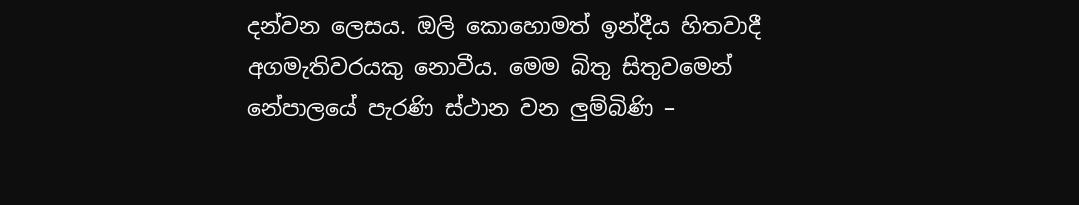දන්වන ලෙසය. ඔලි කොහොමත් ඉන්දීය හිතවාදී අගමැතිවරයකු නොවීය. මෙම බිතු සිතුවමෙන් නේපාලයේ පැරණි ස්ථාන වන ලුම්බිණි –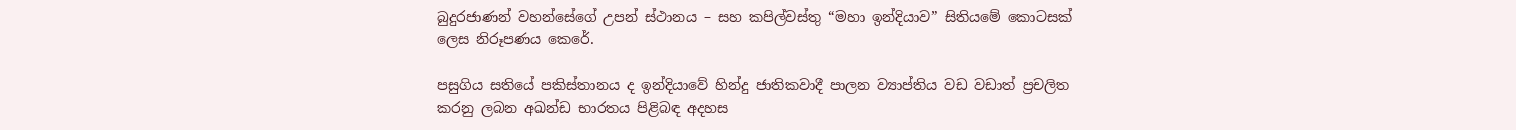බුදුරජාණන් වහන්සේගේ උපන් ස්ථානය – සහ කපිල්වස්තු “මහා ඉන්දියාව” සිතියමේ කොටසක් ලෙස නිරූපණය කෙරේ.

පසුගිය සතියේ පකිස්තානය ද ඉන්දියාවේ හින්දු ජාතිකවාදී පාලන ව්‍යාප්තිය වඩ වඩාත් ප්‍රචලිත කරනු ලබන අඛන්ඩ භාරතය පිළිබඳ අදහස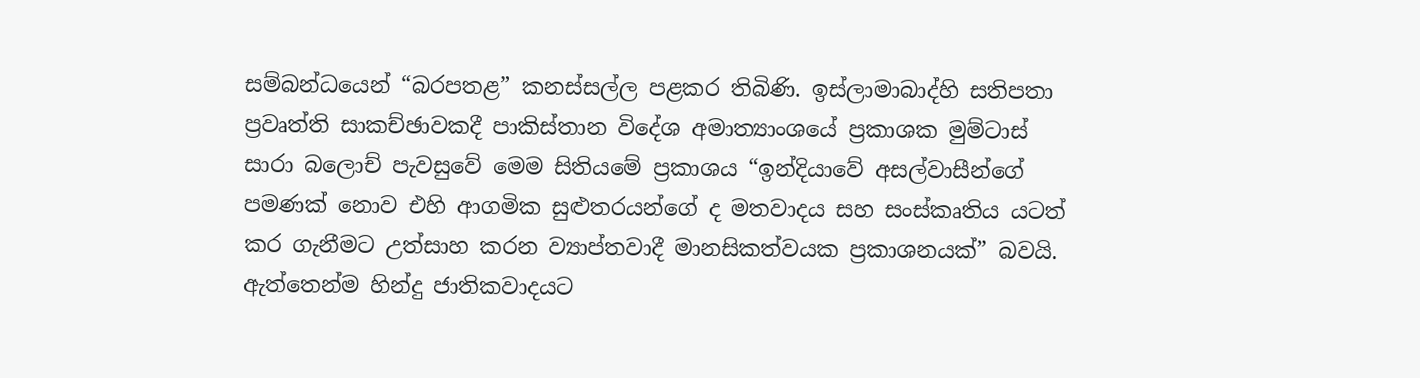සම්බන්ධයෙන් “බරපතළ” කනස්සල්ල පළකර තිබිණි. ඉස්ලාමාබාද්හි සතිපතා ප්‍රවෘත්ති සාකච්ඡාවකදී පාකිස්තාන විදේශ අමාත්‍යාංශයේ ප්‍රකාශක මුම්ටාස් සාරා බලොච් පැවසුවේ මෙම සිතියමේ ප්‍රකාශය “ඉන්දියාවේ අසල්වාසීන්ගේ පමණක් නොව එහි ආගමික සුළුතරයන්ගේ ද මතවාදය සහ සංස්කෘතිය යටත් කර ගැනීමට උත්සාහ කරන ව්‍යාප්තවාදී මානසිකත්වයක ප්‍රකාශනයක්” බවයි. ඇත්තෙන්ම හින්දු ජාතිකවාදයට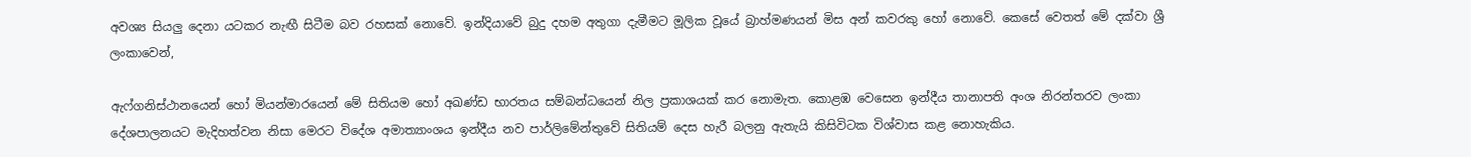අවශ්‍ය සියලු දෙනා යටකර නැඟී සිටීම බව රහසක් නොවේ. ඉන්දියාවේ බුදු දහම අතුගා දැමීමට මූලික වූයේ බ්‍රාහ්මණයන් මිස අන් කවරකු හෝ නොවේ. කෙසේ වෙතත් මේ දක්වා ශ්‍රී ලංකාවෙන්,

ඇෆ්ගනිස්ථානයෙන් හෝ මියන්මාරයෙන් මේ සිතියම හෝ අඛණ්ඩ භාරතය සම්බන්ධයෙන් නිල ප්‍රකාශයක් කර නොමැත. කොළඹ වෙසෙන ඉන්දීය තානාපති අංශ නිරන්තරව ලංකා දේශපාලනයට මැදිහත්වන නිසා මෙරට විදේශ අමාත්‍යාංශය ඉන්දීය නව පාර්ලිමේන්තුවේ සිතියම් දෙස හැරී බලනු ඇතැයි කිසිවිටක විශ්වාස කළ නොහැකිය.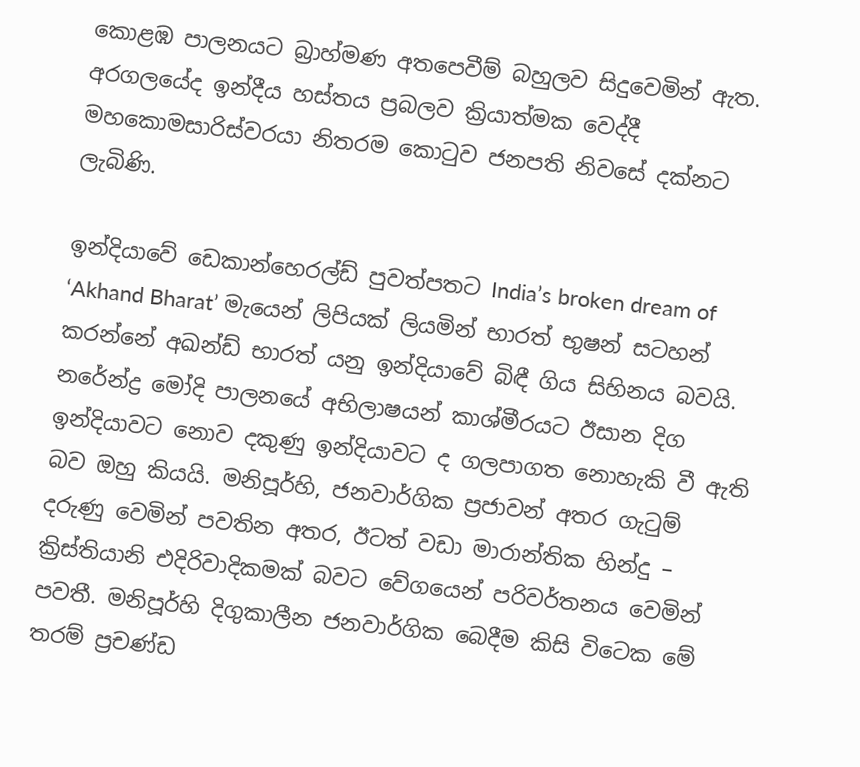කොළඹ පාලනයට බ්‍රාහ්මණ අතපෙවීම් බහුලව සිදුවෙමින් ඇත. අරගලයේද ඉන්දීය හස්තය ප්‍රබලව ක්‍රියාත්මක වෙද්දී මහකොමසාරිස්වරයා නිතරම කොටුව ජනපති නිවසේ දක්නට ලැබිණි.

ඉන්දියාවේ ඩෙකාන්හෙරල්ඩ් පුවත්පතට India’s broken dream of ‘Akhand Bharat’ මැයෙන් ලිපියක් ලියමින් භාරත් භුෂන් සටහන් කරන්නේ අඛන්ඩ් භාරත් යනු ඉන්දියාවේ බිඳී ගිය සිහිනය බවයි. නරේන්ද්‍ර මෝදි පාලනයේ අභිලාෂයන් කාශ්මීරයට ඊසාන දිග ඉන්දියාවට නොව දකුණු ඉන්දියාවට ද ගලපාගත නොහැකි වී ඇති බව ඔහු කියයි. මනිපූර්හි, ජනවාර්ගික ප්‍රජාවන් අතර ගැටුම් දරුණු වෙමින් පවතින අතර, ඊටත් වඩා මාරාන්තික හින්දු – ක්‍රිස්තියානි එදිරිවාදිකමක් බවට වේගයෙන් පරිවර්තනය වෙමින් පවතී. මනිපූර්හි දිගුකාලීන ජනවාර්ගික බෙදීම කිසි විටෙක මේ තරම් ප්‍රචණ්ඩ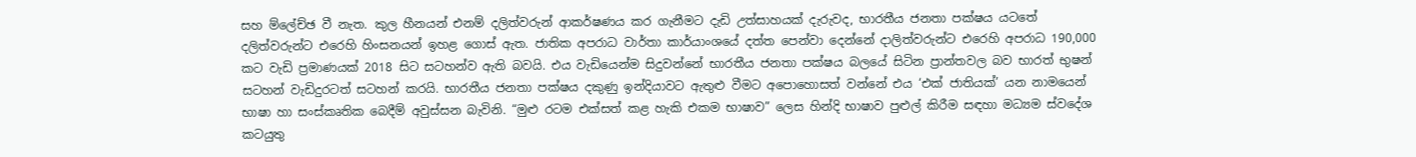සහ ම්ලේච්ඡ වී නැත. කුල හීනයන් එනම් දලිත්වරුන් ආකර්ෂණය කර ගැනීමට දැඩි උත්සාහයක් දැරුවද, භාරතීය ජනතා පක්ෂය යටතේ දලිත්වරුන්ට එරෙහි හිංසනයන් ඉහළ ගොස් ඇත. ජාතික අපරාධ වාර්තා කාර්යාංශයේ දත්ත පෙන්වා දෙන්නේ දාලිත්වරුන්ට එරෙහි අපරාධ 190,000 කට වැඩි ප්‍රමාණයක් 2018 සිට සටහන්ව ඇති බවයි. එය වැඩියෙන්ම සිදුවන්නේ භාරතීය ජනතා පක්ෂය බලයේ සිටින ප්‍රාන්තවල බව භාරත් භුෂන් සටහන් වැඩිදුරටත් සටහන් කරයි. භාරතීය ජනතා පක්ෂය දකුණු ඉන්දියාවට ඇතුළු වීමට අපොහොසත් වන්නේ එය ‘එක් ජාතියක්’ යන නාමයෙන් භාෂා හා සංස්කෘතික බෙදීම් අවුස්සන බැවිනි. “මුළු රටම එක්සත් කළ හැකි එකම භාෂාව” ලෙස හින්දි භාෂාව පුළුල් කිරීම සඳහා මධ්‍යම ස්වදේශ කටයුතු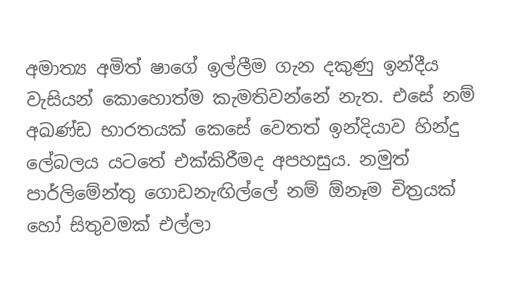අමාත්‍ය අමිත් ෂාගේ ඉල්ලීම ගැන දකුණු ඉන්දීය වැසියන් කොහොත්ම කැමතිවන්නේ නැත. එසේ නම් අඛණ්ඩ භාරතයක් කෙසේ වෙතත් ඉන්දියාව හින්දු ලේබලය යටතේ එක්කිරීමද අපහසුය. නමුත් පාර්ලිමේන්තු ගොඩනැඟිල්ලේ නම් ඕනෑම චිත්‍රයක් හෝ සිතුවමක් එල්ලා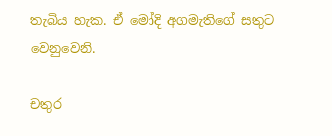තැබිය හැක. ඒ මෝදි අගමැතිගේ සතුට වෙනුවෙනි.

චතුර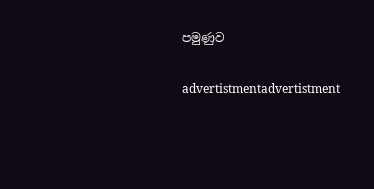පමුණුව

advertistmentadvertistment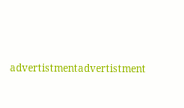advertistmentadvertistment